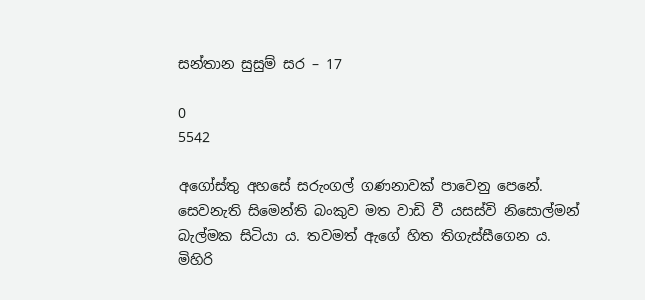සන්තාන සුසුම් සර – 17

0
5542

අගෝස්තු අහසේ සරුංගල් ගණනාවක් පාවෙනු පෙනේ. සෙවනැති සිමෙන්ති බංකුව මත වාඩි වී යසස්වි නිසොල්මන් බැල්මක සිටියා ය. තවමත් ඇගේ හිත තිගැස්සීගෙන ය. මිහිරි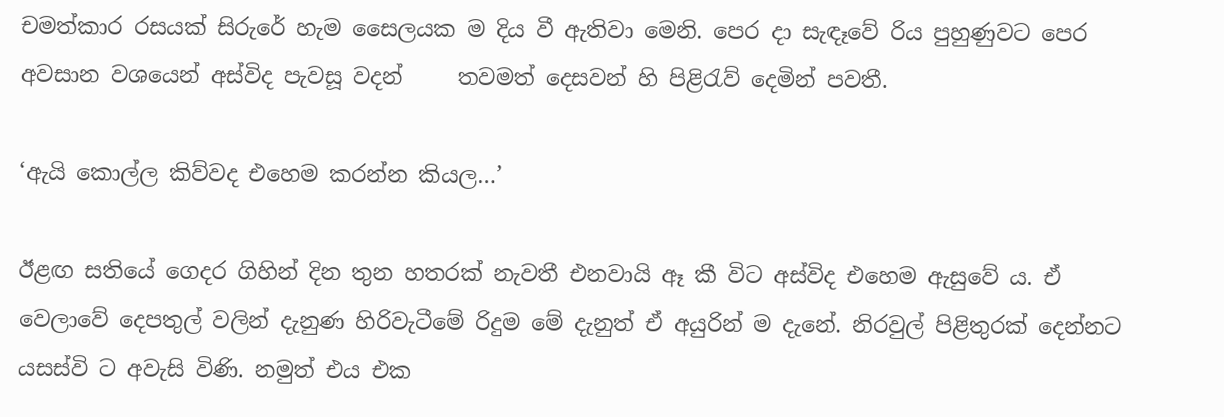චමත්කාර රසයක් සිරුරේ හැම සෛලයක ම දිය වී ඇතිවා මෙනි. පෙර දා සැඳෑවේ රිය පුහුණුවට පෙර අවසාන වශයෙන් අස්විද පැවසූ වදන්     තවමත් දෙසවන් හි පිළිරැව් දෙමින් පවතී.

‘ඇයි කොල්ල කිව්වද එහෙම කරන්න කියල…’

ඊළඟ සතියේ ගෙදර ගිහින් දින තුන හතරක් නැවතී එනවායි ඈ කී විට අස්විද එහෙම ඇසුවේ ය. ඒ වෙලාවේ දෙපතුල් වලින් දැනුණ හිරිවැටීමේ රිදුම මේ දැනුත් ඒ අයුරින් ම දැනේ. නිරවුල් පිළිතුරක් දෙන්නට යසස්වි ට අවැසි විණි. නමුත් එය එක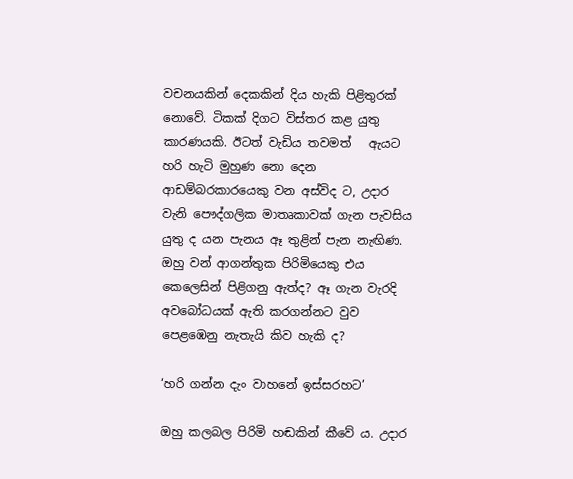වචනයකින් දෙකකින් දිය හැකි පිළිතුරක් නොවේ. ටිකක් දිගට විස්තර කළ යුතු කාරණයකි. ඊටත් වැඩිය තවමත්   ඇයට හරි හැටි මුහුණ නො දෙන ආඩම්බරකාරයෙකු වන අස්විද ට, උදාර වැනි පෞද්ගලික මාතෘකාවක් ගැන පැවසිය යුතු ද යන පැනය ඈ තුළින් පැන නැඟිණ. ඔහු වන් ආගන්තුක පිරිමියෙකු එය කෙලෙසින් පිළිගනු ඇත්ද? ඈ ගැන වැරදි අවබෝධයක් ඇති කරගන්නට වුව පෙළඹෙනු නැතැයි කිව හැකි ද?

‘හරි ගන්න දැං වාහනේ ඉස්සරහට’

ඔහු කලබල පිරිමි හඬකින් කීවේ ය. උදාර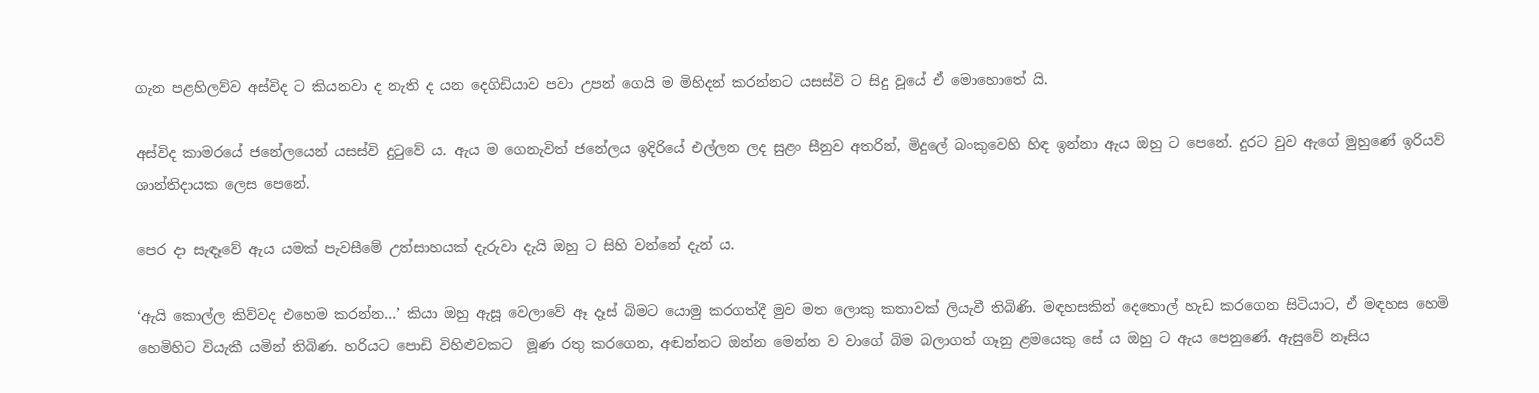ගැන පළහිලව්ව අස්විද ට කියනවා ද නැති ද යන දෙගිඩියාව පවා උපන් ගෙයි ම මිහිදන් කරන්නට යසස්වි ට සිදු වූයේ ඒ මොහොතේ යි.

අස්විද කාමරයේ ජනේලයෙන් යසස්වි දුටුවේ ය. ඇය ම ගෙනැවිත් ජනේලය ඉදිරියේ එල්ලන ලද සුළං සීනුව අතරින්, මිදුලේ බංකුවෙහි හිඳ ඉන්නා ඇය ඔහු ට පෙනේ. දුරට වුව ඇගේ මුහුණේ ඉරියව් ශාන්තිදායක ලෙස පෙනේ.

පෙර දා සැඳෑවේ ඇය යමක් පැවසීමේ උත්සාහයක් දැරුවා දැයි ඔහු ට සිහි වන්නේ දැන් ය.

‘ඇයි කොල්ල කිව්වද එහෙම කරන්න…’ කියා ඔහු ඇසූ වෙලාවේ ඈ දෑස් බිමට යොමු කරගත්දී මුව මත ලොකු කතාවක් ලියැවී තිබිණි. මඳහසකින් දෙතොල් හැඩ කරගෙන සිටියාට, ඒ මඳහස හෙමි හෙමිහිට වියැකී යමින් තිබිණ. හරියට පොඩි විහිළුවකට  මූණ රතු කරගෙන, අඬන්නට ඔන්න මෙන්න ව වාගේ බිම බලාගත් ගෑනු ළමයෙකු සේ ය ඔහු ට ඇය පෙනුණේ. ඇසුවේ නෑසිය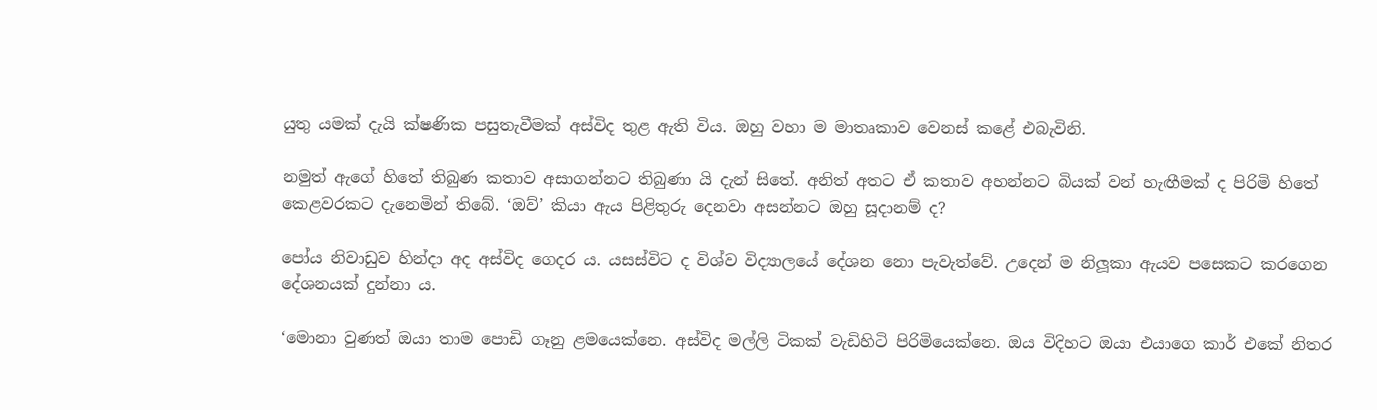යුතු යමක් දැයි ක්ෂණික පසුතැවීමක් අස්විද තුළ ඇති විය. ඔහු වහා ම මාතෘකාව වෙනස් කළේ එබැවිනි.

නමුත් ඇගේ හිතේ තිබුණ කතාව අසාගන්නට තිබුණා යි දැන් සිතේ. අනිත් අතට ඒ කතාව අහන්නට බියක් වන් හැඟීමක් ද පිරිමි හිතේ කෙළවරකට දැනෙමින් තිබේ. ‘ඔව්’ කියා ඇය පිළිතුරු දෙනවා අසන්නට ඔහු සූදානම් ද?

පෝය නිවාඩුව හින්දා අද අස්විද ගෙදර ය. යසස්විට ද විශ්ව විද්‍යාලයේ දේශන නො පැවැත්වේ. උදෙන් ම නිලූකා ඇයව පසෙකට කරගෙන දේශනයක් දුන්නා ය.

‘මොනා වුණත් ඔයා තාම පොඩි ගෑනු ළමයෙක්නෙ. අස්විද මල්ලි ටිකක් වැඩිහිටි පිරිමියෙක්නෙ. ඔය විදිහට ඔයා එයාගෙ කාර් එකේ නිතර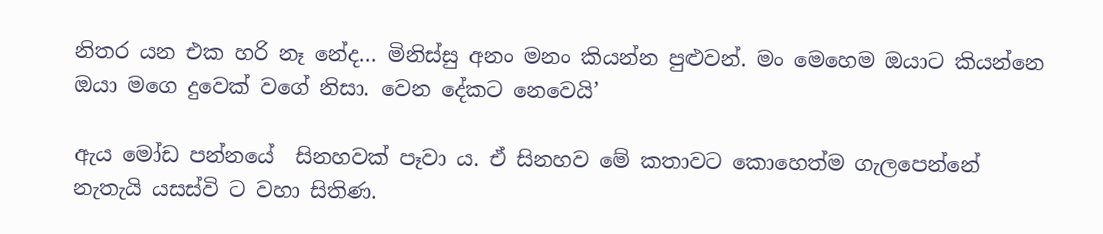නිතර යන එක හරි නෑ නේද… මිනිස්සු අනං මනං කියන්න පුළුවන්. මං මෙහෙම ඔයාට කියන්නෙ ඔයා මගෙ දුවෙක් වගේ නිසා. වෙන දේකට නෙවෙයි’

ඇය මෝඩ පන්නයේ  සිනහවක් පෑවා ය. ඒ සිනහව මේ කතාවට කොහෙත්ම ගැලපෙන්නේ නැතැයි යසස්වි ට වහා සිතිණ.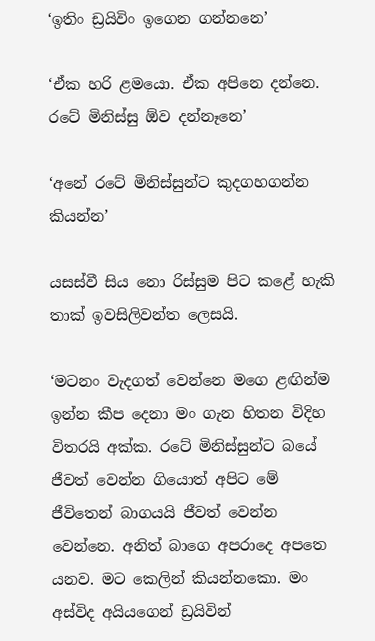‘ඉතිං ඩ්‍රයිවිං ඉගෙන ගන්නනෙ’

‘ඒක හරි ළමයො. ඒක අපිනෙ දන්නෙ. රටේ මිනිස්සු ඕව දන්නෑනෙ’

‘අනේ රටේ මිනිස්සුන්ට කුදගහගන්න කියන්න’

යසස්වී සිය නො රිස්සුම පිට කළේ හැකි තාක් ඉවසිලිවන්ත ලෙසයි.

‘මටනං වැදගත් වෙන්නෙ මගෙ ළඟින්ම ඉන්න කීප දෙනා මං ගැන හිතන විදිහ විතරයි අක්ක. රටේ මිනිස්සුන්ට බයේ ජීවත් වෙන්න ගියොත් අපිට මේ ජීවිතෙන් බාගයයි ජීවත් වෙන්න වෙන්නෙ. අනිත් බාගෙ අපරාදෙ අපතෙ යනව. මට කෙලින් කියන්නකො. මං අස්විද අයියගෙන් ඩ්‍රයිවින්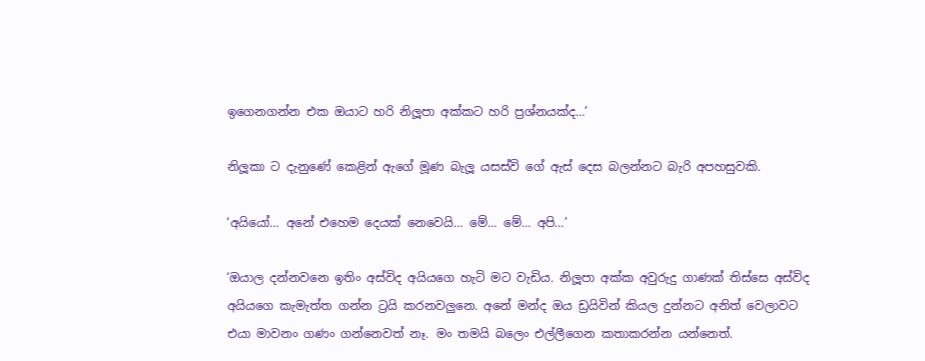ඉගෙනගන්න එක ඔයාට හරි නිලූපා අක්කට හරි ප්‍රශ්නයක්ද…’

නිලූකා ට දැනුණේ කෙළින් ඇගේ මූණ බැලූ යසස්වි ගේ ඇස් දෙස බලන්නට බැරි අපහසුවකි.

‘අයියෝ… අනේ එහෙම දෙයක් නෙවෙයි… මේ… මේ… අපි…’

‘ඔයාල දන්නවනෙ ඉතිං අස්විද අයියගෙ හැටි මට වැඩිය. නිලූපා අක්ක අවුරුදු ගාණක් තිස්සෙ අස්විද අයියගෙ කැමැත්ත ගන්න ට්‍රයි කරනවලුනෙ. අනේ මන්ද ඔය ඩ්‍රයිවින් කියල දුන්නට අනිත් වෙලාවට එයා මාවනං ගණං ගන්නෙවත් නෑ. මං තමයි බලෙං එල්ලීගෙන කතාකරන්න යන්නෙත්.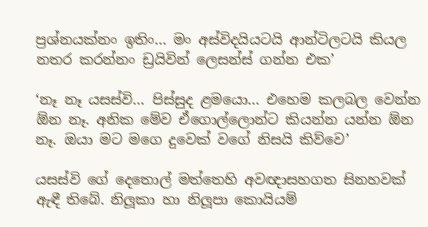ප්‍රශ්නයක්නං ඉතිං… මං අස්විදයියටයි ආන්ටිලටයි කියල නතර කරන්නං ඩ්‍රයිවින් ලෙසන්ස් ගන්න එක’

‘නෑ නෑ යසස්වි… පිස්සුද ළමයො… එහෙම කලබල වෙන්න ඕන නෑ. අනික මේව ඒගොල්ලොන්ට කියන්න යන්න ඕන නෑ. ඔයා මට මගෙ දුවෙක් වගේ නිසයි කිව්වෙ’

යසස්වි ගේ දෙතොල් මත්තෙහි අවඥාසහගත සිනහවක් ඇඳී තිබේ. නිලූකා හා නිලූපා කොයියම්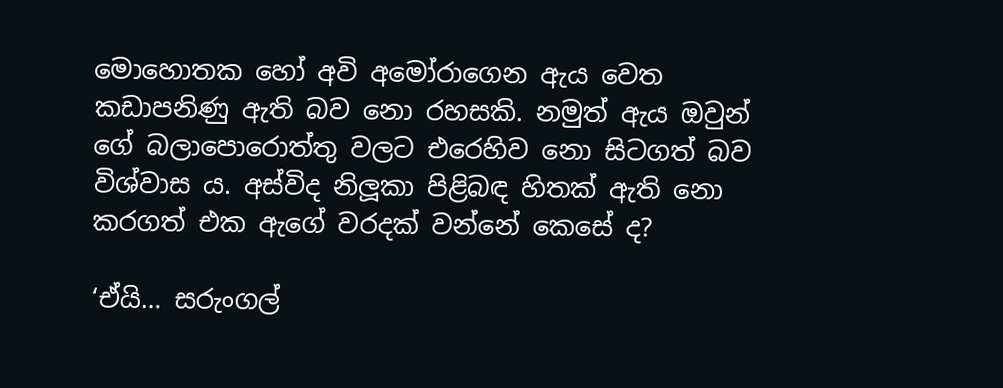මොහොතක හෝ අවි අමෝරාගෙන ඇය වෙත කඩාපනිණු ඇති බව නො රහසකි. නමුත් ඇය ඔවුන් ගේ බලාපොරොත්තු වලට එරෙහිව නො සිටගත් බව විශ්වාස ය. අස්විද නිලූකා පිළිබඳ හිතක් ඇති නො කරගත් එක ඇගේ වරදක් වන්නේ කෙසේ ද?

‘ඒයි… සරුංගල්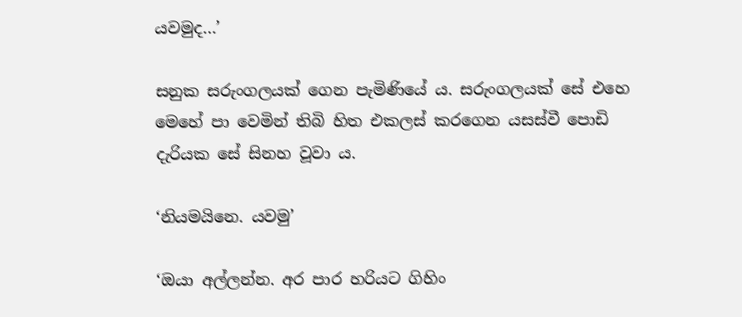යවමුද…’

සනුක සරුංගලයක් ගෙන පැමිණියේ ය. සරුංගලයක් සේ එහෙ මෙහේ පා වෙමින් තිබි හිත එකලස් කරගෙන යසස්වී පොඩි දැරියක සේ සිනහ වූවා ය.

‘නියමයිනෙ. යවමු’

‘ඔයා අල්ලන්න. අර පාර හරියට ගිහිං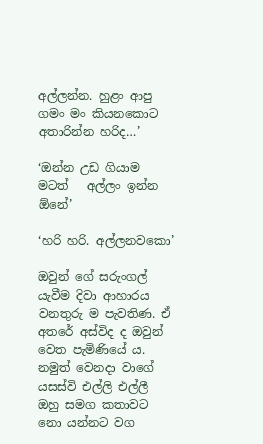අල්ලන්න. හුළං ආපු ගමං මං කියනකොට අතාරින්න හරිද…’

‘ඔන්න උඩ ගියාම මටත්   අල්ලං ඉන්න ඕනේ’

‘හරි හරි. අල්ලනවකො’

ඔවුන් ගේ සරුංගල් යැවීම දිවා ආහාරය වනතුරු ම පැවතිණ. ඒ අතරේ අස්විද ද ඔවුන් වෙත පැමිණියේ ය. නමුත් වෙනදා වාගේ යසස්වි එල්ලි එල්ලී ඔහු සමග කතාවට නො යන්නට වග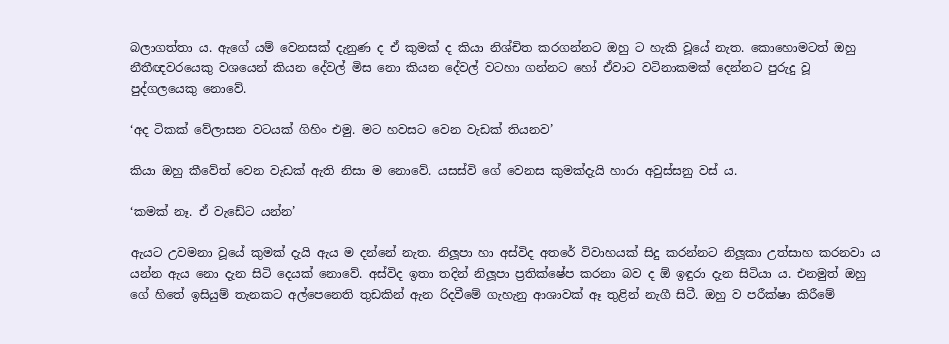බලාගත්තා ය. ඇගේ යම් වෙනසක් දැනුණ ද ඒ කුමක් ද කියා නිශ්චිත කරගන්නට ඔහු ට හැකි වූයේ නැත. කොහොමටත් ඔහු නීතීඥවරයෙකු වශයෙන් කියන දේවල් මිස නො කියන දේවල් වටහා ගන්නට හෝ ඒවාට වටිනාකමක් දෙන්නට පුරුදු වූ  පුද්ගලයෙකු නොවේ.

‘අද ටිකක් වේලාසන වටයක් ගිහිං එමු. මට හවසට වෙන වැඩක් තියනව’

කියා ඔහු කීවේත් වෙන වැඩක් ඇති නිසා ම නොවේ. යසස්වි ගේ වෙනස කුමක්දැයි හාරා අවුස්සනු වස් ය.

‘කමක් නෑ. ඒ වැඩේට යන්න’

ඇයට උවමනා වූයේ කුමක් දැයි ඇය ම දන්නේ නැත. නිලූපා හා අස්විද අතරේ විවාහයක් සිදු කරන්නට නිලූකා උත්සාහ කරනවා ය යන්න ඇය නො දැන සිටි දෙයක් නොවේ. අස්විද ඉතා තදින් නිලූපා ප්‍රතික්ෂේප කරනා බව ද ඕ ඉඳුරා දැන සිටියා ය. එනමුත් ඔහු ගේ හිතේ ඉසියුම් තැනකට අල්පෙනෙති තුඩකින් ඇන රිදවීමේ ගැහැනු ආශාවක් ඈ තුළින් නැගී සිටී. ඔහු ව පරීක්ෂා කිරීමේ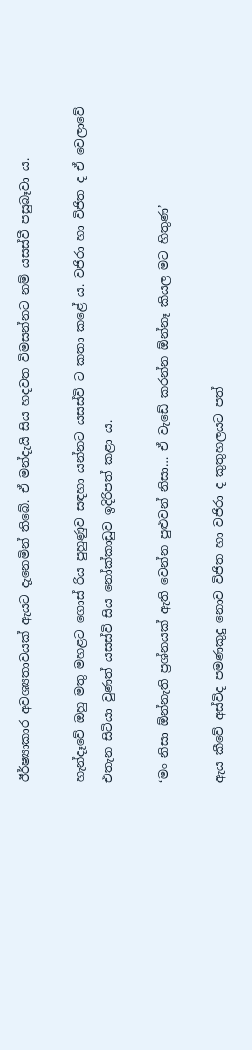ඊර්ෂ්‍යාකාර අවශ්‍යතාවයක් ඇයට දැනෙමින් තිබේ. ඒ මන්දැයි සිය හදවත විමසන්නට නම් යසස්වී පසුබෑවා ය.

හැන්දෑවේ ඔහු මතු මහළට ගොස් රිය පුහුණුව සඳහා යන්නට යසස්වි ට කතා කළේ ය. වජිරා හා විජිත ද ඒ වෙලාවේ එතැන සිටියා වුණත් යසස්වි සිය නෝක්කාඩුව ඉදිරිපත් කළා ය.

‘මං නිසා ඕන්නැති ප්‍රශ්නයක් ඇති වෙන්න පුළුවන් නිසා… ඒ වැඩේ කරන්න ඕන්නෑ කියල මට හිතුණ’

ඇය කීවේ අස්විද පමණකුදු නොව විජිත හා වජිරා ද කුතුහලයට පත්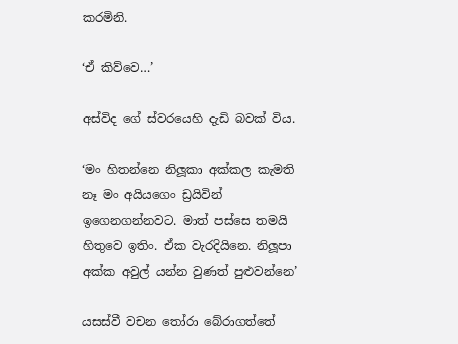කරමිනි.

‘ඒ කිව්වෙ…’

අස්විද ගේ ස්වරයෙහි දැඩි බවක් විය.

‘මං හිතන්නෙ නිලූකා අක්කල කැමති නෑ මං අයියගෙං ඩ්‍රයිවින් ඉගෙනගන්නවට. මාත් පස්සෙ තමයි හිතුවෙ ඉතිං. ඒක වැරදියිනෙ. නිලූපා අක්ක අවුල් යන්න වුණත් පුළුවන්නෙ’

යසස්වී වචන තෝරා බේරාගත්තේ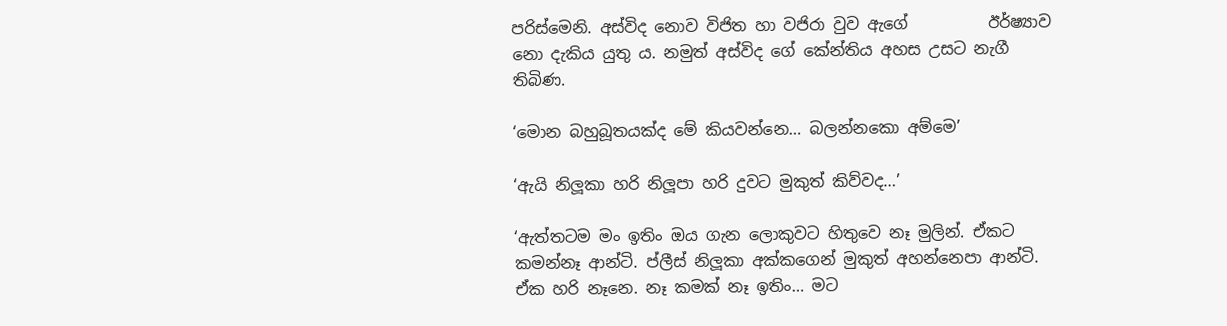පරිස්මෙනි. අස්විද නොව විජිත හා වජිරා වුව ඇගේ          ඊර්ෂ්‍යාව නො දැකිය යුතු ය. නමුත් අස්විද ගේ කේන්තිය අහස උසට නැගී තිබිණ.

‘මොන බහුබූතයක්ද මේ කියවන්නෙ… බලන්නකො අම්මෙ’

‘ඇයි නිලූකා හරි නිලූපා හරි දුවට මුකුත් කිව්වද…’

‘ඇත්තටම මං ඉතිං ඔය ගැන ලොකුවට හිතුවෙ නෑ මුලින්. ඒකට කමන්නෑ ආන්ටි. ප්ලීස් නිලූකා අක්කගෙන් මුකුත් අහන්නෙපා ආන්ටි. ඒක හරි නෑනෙ. නෑ කමක් නෑ ඉතිං… මට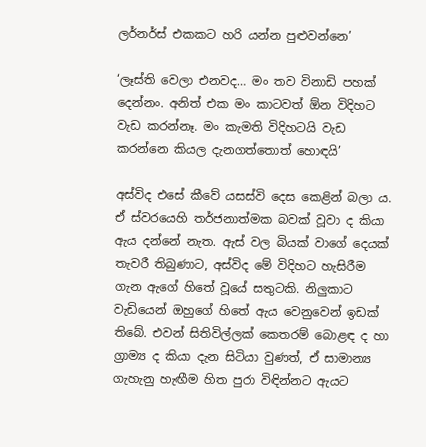ලර්නර්ස් එකකට හරි යන්න පුළුවන්නෙ’

‘ලෑස්ති වෙලා එනවද… මං තව විනාඩි පහක් දෙන්නං. අනිත් එක මං කාටවත් ඕන විදිහට වැඩ කරන්නෑ. මං කැමති විදිහටයි වැඩ කරන්නෙ කියල දැනගත්තොත් හොඳයි’

අස්විද එසේ කීවේ යසස්වි දෙස කෙළින් බලා ය. ඒ ස්වරයෙහි තර්ජනාත්මක බවක් වූවා ද කියා ඇය දන්නේ නැත. ඇස් වල බියක් වාගේ දෙයක් තැවරී තිබුණාට, අස්විද මේ විදිහට හැසිරීම ගැන ඇගේ හිතේ වූයේ සතුටකි. නිලුකාට වැඩියෙන් ඔහුගේ හිතේ ඇය වෙනුවෙන් ඉඩක් තිබේ. එවන් සිතිවිල්ලක් කෙතරම් බොළඳ ද හා ග්‍රාම්‍ය ද කියා දැන සිටියා වුණත්, ඒ සාමාන්‍ය ගැහැනු හැඟීම හිත පුරා විඳින්නට ඇයට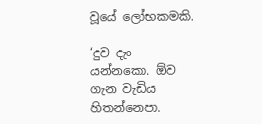වූයේ ලෝභකමකි.

‘දුව දැං යන්නකො. ඕව ගැන වැඩිය හිතන්නෙපා.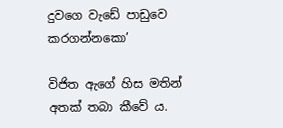දුවගෙ වැඩේ පාඩුවෙ කරගන්නකො’

විජිත ඇගේ හිස මතින් අතක් තබා කීවේ ය.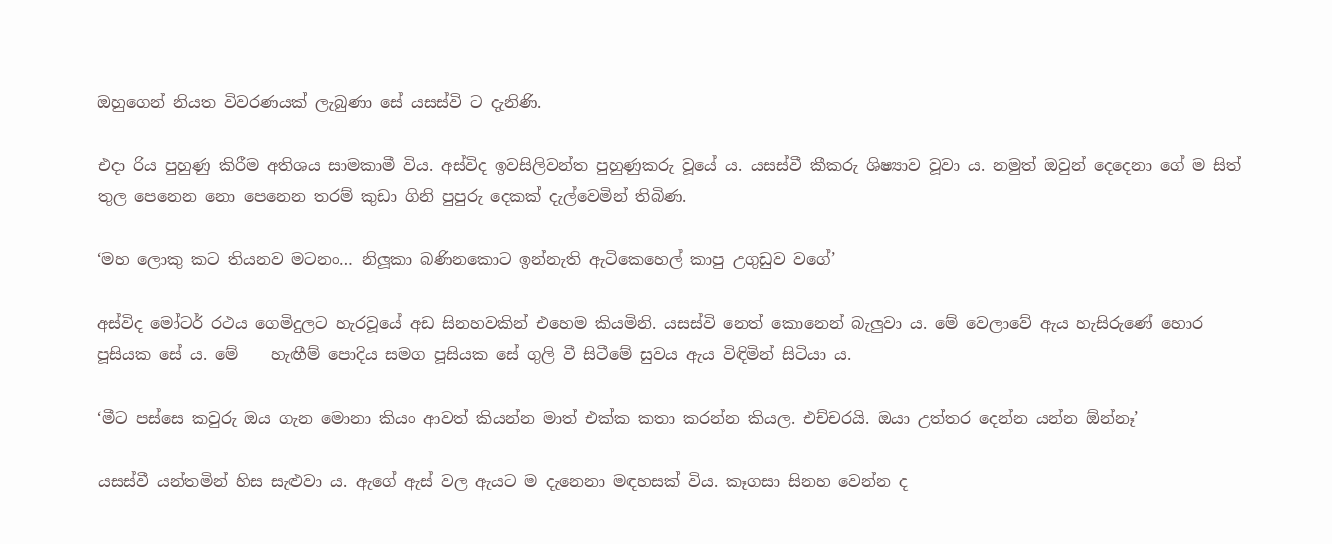ඔහුගෙන් නියත විවරණයක් ලැබුණා සේ යසස්වි ට දැනිණි.

එදා රිය පුහුණු කිරීම අතිශය සාමකාමී විය. අස්විද ඉවසිලිවන්ත පුහුණුකරු වූයේ ය. යසස්වී කීකරු ශිෂ්‍යාව වූවා ය. නමුත් ඔවුන් දෙදෙනා ගේ ම සිත් තුල පෙනෙන නො පෙනෙන තරම් කුඩා ගිනි පුපුරු දෙකක් දැල්වෙමින් තිබිණ.

‘මහ ලොකු කට තියනව මටනං… නිලූකා බණිනකොට ඉන්නැති ඇටිකෙහෙල් කාපු උගුඩුව වගේ’

අස්විද මෝටර් රථය ගෙමිදුලට හැරවූයේ අඩ සිනහවකින් එහෙම කියමිනි. යසස්වි නෙත් කොනෙන් බැලුවා ය. මේ වෙලාවේ ඇය හැසිරුණේ හොර පූසියක සේ ය. මේ    හැඟීම් පොදිය සමග පූසියක සේ ගුලි වී සිටීමේ සුවය ඇය විඳිමින් සිටියා ය.

‘මීට පස්සෙ කවුරු ඔය ගැන මොනා කියං ආවත් කියන්න මාත් එක්ක කතා කරන්න කියල. එච්චරයි. ඔයා උත්තර දෙන්න යන්න ඕන්නෑ’

යසස්වී යන්තමින් හිස සැළුවා ය. ඇගේ ඇස් වල ඇයට ම දැනෙනා මඳහසක් විය. කෑගසා සිනහ වෙන්න ද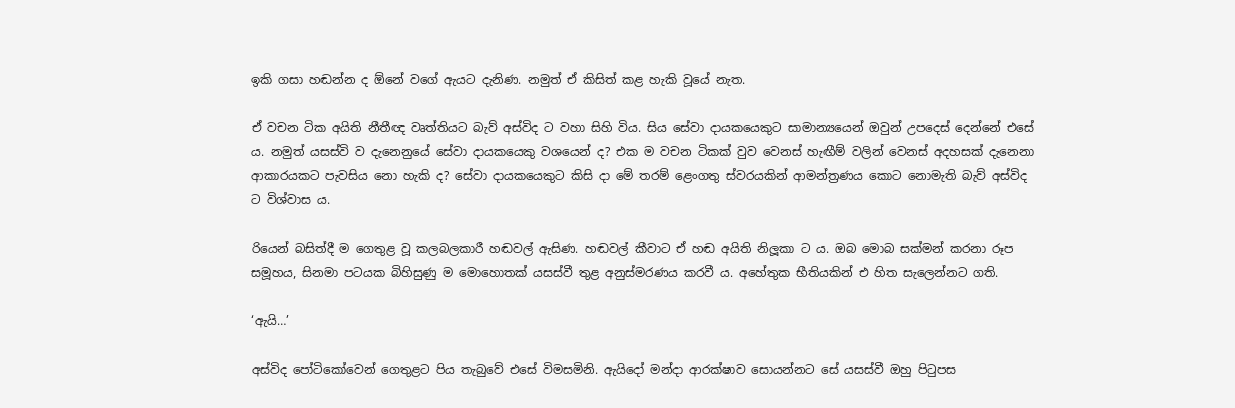ඉකි ගසා හඬන්න ද ඕනේ වගේ ඇයට දැනිණ. නමුත් ඒ කිසිත් කළ හැකි වූයේ නැත.

ඒ වචන ටික අයිති නීතීඥ වෘත්තියට බැව් අස්විද ට වහා සිහි විය. සිය සේවා දායකයෙකුට සාමාන්‍යයෙන් ඔවුන් උපදෙස් දෙන්නේ එසේ ය. නමුත් යසස්වි ව දැනෙනුයේ සේවා දායකයෙකු වශයෙන් ද? එක ම වචන ටිකක් වුව වෙනස් හැඟීම් වලින් වෙනස් අදහසක් දැනෙනා ආකාරයකට පැවසිය නො හැකි ද? සේවා දායකයෙකුට කිසි දා මේ තරම් ළෙංගතු ස්වරයකින් ආමන්ත්‍රණය කොට නොමැති බැව් අස්විද ට විශ්වාස ය.

රියෙන් බසිත්දී ම ගෙතුළ වූ කලබලකාරී හඬවල් ඇසිණ. හඬවල් කීවාට ඒ හඬ අයිති නිලූකා ට ය. ඔබ මොබ සක්මන් කරනා රූප සමූහය, සිනමා පටයක බිහිසුණු ම මොහොතක් යසස්වී තුළ අනුස්මරණය කරවී ය. අහේතුක භීතියකින් එ හිත සැලෙන්නට ගති.

‘ඇයි…’

අස්විද පෝටිකෝවෙන් ගෙතුළට පිය තැබුවේ එසේ විමසමිනි. ඇයිදෝ මන්දා ආරක්ෂාව සොයන්නට සේ යසස්වී ඔහු පිටුපස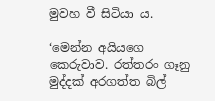මුවහ වී සිටියා ය.

‘මෙන්න අයියගෙ කෙරුවාව. රත්තරං ගෑනු මුද්දක් අරගත්ත බිල්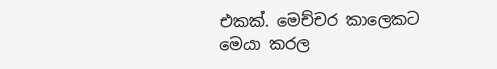එකක්. මෙච්චර කාලෙකට මෙයා කරල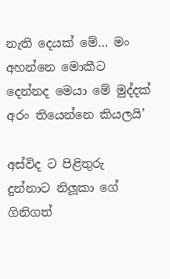නැති දෙයක් මේ… මං අහන්නෙ මොකීට දෙන්නද මෙයා මේ මුද්දක් අරං තියෙන්නෙ කියලයි’

අස්විද ට පිළිතුරු දුන්නාට නිලූකා ගේ ගිනිගත්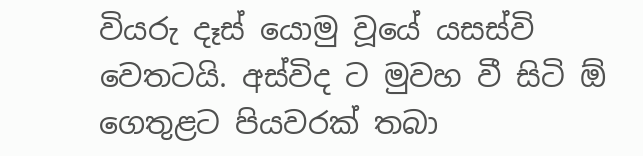වියරු දෑස් යොමු වූයේ යසස්වි වෙතටයි. අස්විද ට මුවහ වී සිටි ඕ ගෙතුළට පියවරක් තබා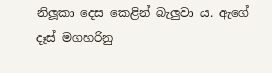නිලූකා දෙස කෙළින් බැලුවා ය. ඇගේ දෑස් මගහරිනු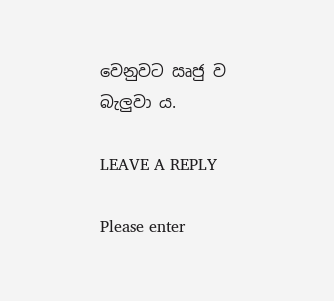වෙනුවට ඍජු ව බැලුවා ය.

LEAVE A REPLY

Please enter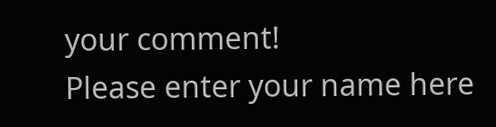your comment!
Please enter your name here